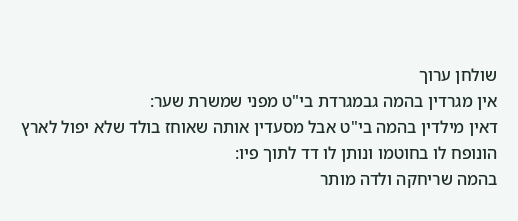שולחן ערוך
אין מגרדין בהמה גבמגרדת בי"ט מפני שמשרת שער:
דאין מילדין בהמה בי"ט אבל מסעדין אותה שאוחז בולד שלא יפול לארץ הונופח לו בחוטמו ונותן לו דד לתוך פיו:
בהמה שריחקה ולדה מותר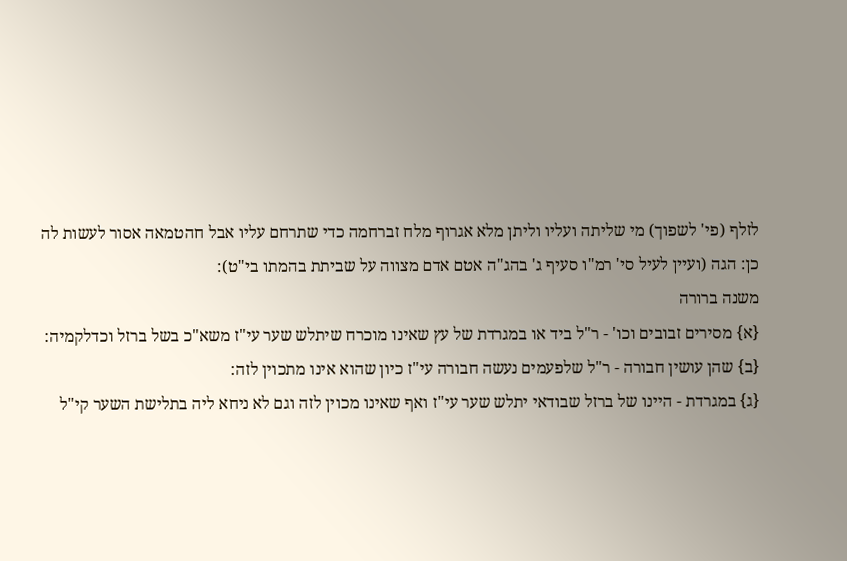לזלף (פי' לשפוך) מי שליתה ועליו וליתן מלא אגרוף מלח זברחמה כדי שתרחם עליו אבל חהטמאה אסור לעשות לה כן: הגה (ועיין לעיל סי' רמ"ו סעיף ג' בהג"ה אטם אדם מצווה על שביתת בהמתו בי"ט):
משנה ברורה
{א} מסירים זבובים וכו' - ר"ל ביד או במגרדת של עץ שאינו מוכרח שיתלש שער עי"ז משא"כ בשל ברזל וכדלקמיה:
{ב} שהן עושין חבורה - ר"ל שלפעמים נעשה חבורה עי"ז כיון שהוא אינו מתכוין לזה:
{ג} במגרדת - היינו של ברזל שבודאי יתלש שער עי"ז ואף שאינו מכוין לזה וגם לא ניחא ליה בתלישת השער קי"ל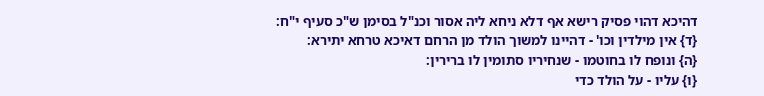דהיכא דהוי פסיק רישא אף דלא ניחא ליה אסור וכנ"ל בסימן ש"כ סעיף י"ח:
{ד} אין מילדין וכו' - דהיינו למשוך הולד מן הרחם דאיכא טרחא יתירא:
{ה} ונופח לו בחוטמו - שנחיריו סתומין לו ברירין:
{ו} עליו - על הולד כדי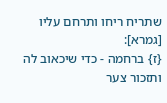שתריח ריחו ותרחם עליו [גמרא]:
{ז} ברחמה - כדי שיכאוב לה ותזכור צער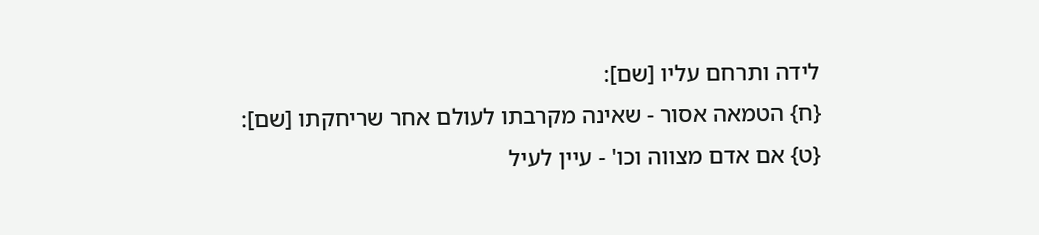לידה ותרחם עליו [שם]:
{ח} הטמאה אסור - שאינה מקרבתו לעולם אחר שריחקתו [שם]:
{ט} אם אדם מצווה וכו' - עיין לעיל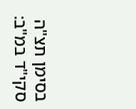בסימן תצ"ה סקי"ד במ"ב: